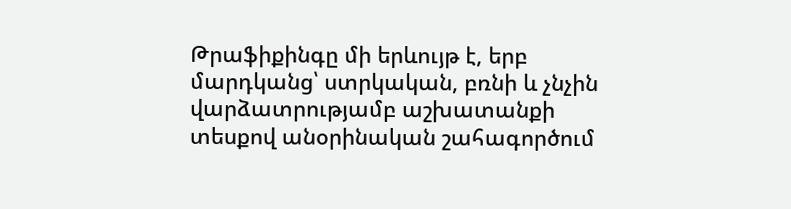Թրաֆիքինգը մի երևույթ է, երբ մարդկանց՝ ստրկական, բռնի և չնչին վարձատրությամբ աշխատանքի տեսքով անօրինական շահագործում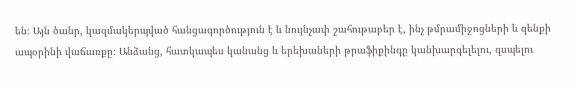են։ Այն ծանր, կազմակերպված հանցագործություն է և նույնչափ շահութաբեր է, ինչ թմրամիջոցների և զենքի ապօրինի վաճառքը։ Անձանց, հատկապես կանանց և երեխաների թրաֆիքինգը կանխարգելելու, զսպելու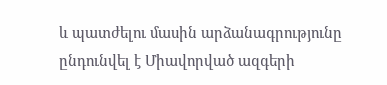և պատժելու մասին արձանագրությունը ընդունվել է Միավորված ազգերի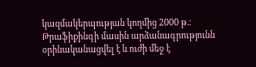կազմակերպության կողմից 2000 թ.։ Թրաֆիքինգի մասին արձանագրությունն օրինականացվել է և ուժի մեջ է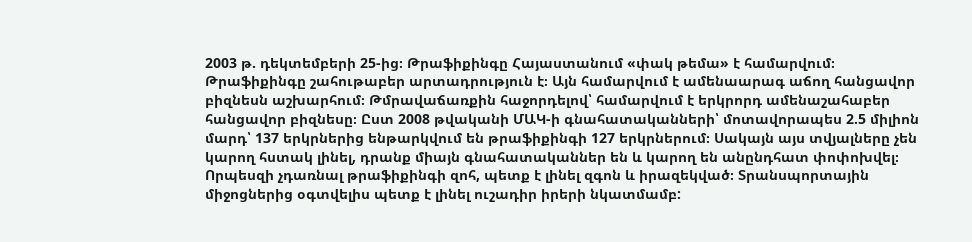2003 թ. դեկտեմբերի 25-ից։ Թրաֆիքինգը Հայաստանում «փակ թեմա» է համարվում։
Թրաֆիքինգը շահութաբեր արտադրություն է։ Այն համարվում է ամենաարագ աճող հանցավոր բիզնեսն աշխարհում։ Թմրավաճառքին հաջորդելով՝ համարվում է երկրորդ ամենաշահաբեր հանցավոր բիզնեսը։ Ըստ 2008 թվականի ՄԱԿ-ի գնահատականների՝ մոտավորապես 2.5 միլիոն մարդ՝ 137 երկրներից ենթարկվում են թրաֆիքինգի 127 երկրներում։ Սակայն այս տվյալները չեն կարող հստակ լինել, դրանք միայն գնահատականներ են և կարող են անընդհատ փոփոխվել։
Որպեսզի չդառնալ թրաֆիքինգի զոհ, պետք է լինել զգոն և իրազեկված։ Տրանսպորտային միջոցներից օգտվելիս պետք է լինել ուշադիր իրերի նկատմամբ: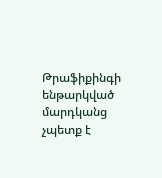Թրաֆիքինգի ենթարկված մարդկանց չպետք է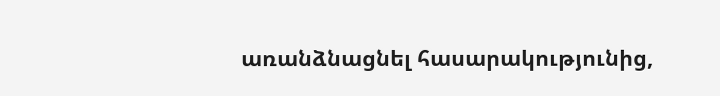առանձնացնել հասարակությունից,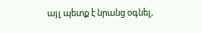այլ պետք է նրանց օգնել,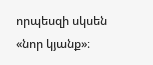որպեսզի սկսեն «նոր կյանք»։